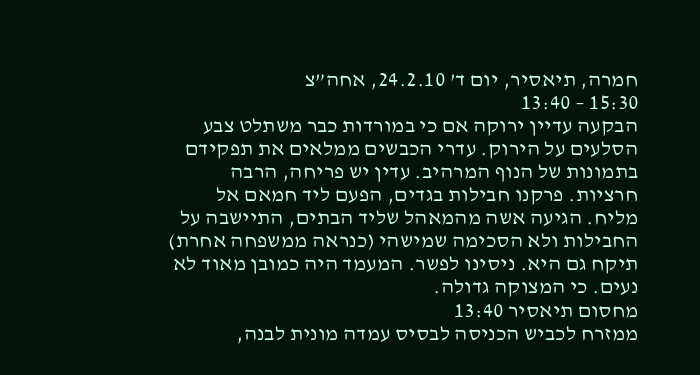חמרה, תיאסיר, יום ד’ 24.2.10, אחה”צ
15:30 – 13:40
הבקעה עדיין ירוקה אם כי במורדות כבר משתלט צבע הסלעים על הירוק. עדרי הכבשים ממלאים את תפקידם בתמונות של הנוף המרהיב. עדין יש פריחה, הרבה חרציות. פרקנו חבילות בגדים, הפעם ליד חמאם אל מליח. הגיעה אשה מהמאהל שליד הבתים, התיישבה על החבילות ולא הסכימה שמישהי (כנראה ממשפחה אחרת) תיקח גם היא. ניסינו לפשר. המעמד היה כמובן מאוד לא נעים. כי המצוקה גדולה.
מחסום תיאסיר 13:40
ממזרח לכביש הכניסה לבסיס עמדה מונית לבנה,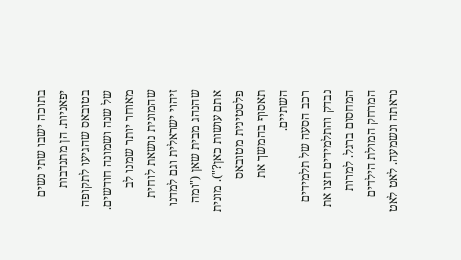בתוכה ישבו שתי נשים יפאניות. הן מתנדבות בטובאס שהגיעו לתקופה של שנה ושמונה חודשים. מאוחר יותר שמנו לב שהמונית נושאת לוחית זיהוי ישראלית וגם למדנו שהנהג מבית שאן ("ומה אתם עושות כאן?"). מונית פלסטינית מטובאס תאסוף בהמשך את השתיים.
רכב הסעה של תלמידים נבדק והתלמידים חצו את המחסום ברגל. למרות המרחק המולת הילדים נראתה ונשמעה. לאט לאט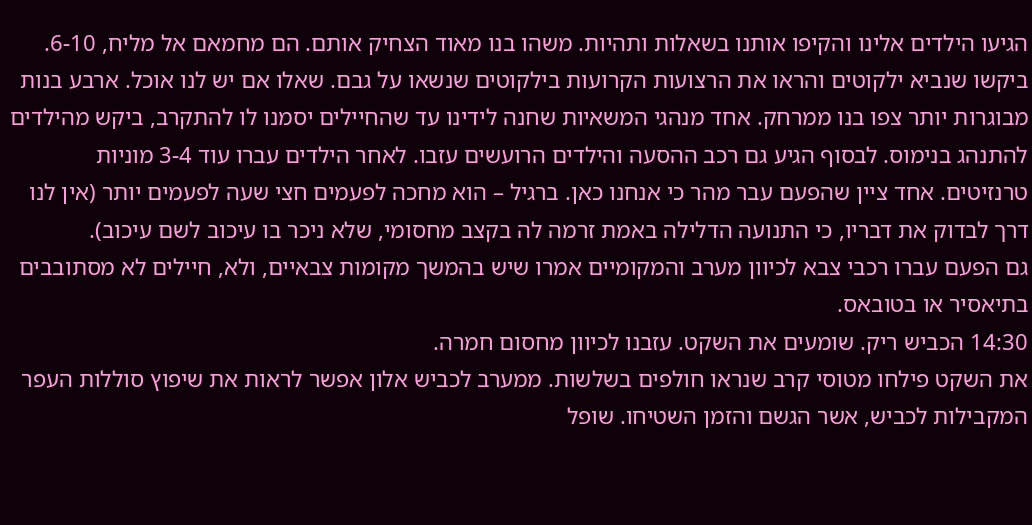הגיעו הילדים אלינו והקיפו אותנו בשאלות ותהיות. משהו בנו מאוד הצחיק אותם. הם מחמאם אל מליח, 6-10. ביקשו שנביא ילקוטים והראו את הרצועות הקרועות בילקוטים שנשאו על גבם. שאלו אם יש לנו אוכל. ארבע בנות מבוגרות יותר צפו בנו ממרחק. אחד מנהגי המשאיות שחנה לידינו עד שהחיילים יסמנו לו להתקרב, ביקש מהילדים להתנהג בנימוס. לבסוף הגיע גם רכב ההסעה והילדים הרועשים עזבו. לאחר הילדים עברו עוד 3-4 מוניות טרנזיטים. אחד ציין שהפעם עבר מהר כי אנחנו כאן. ברגיל – הוא מחכה לפעמים חצי שעה לפעמים יותר (אין לנו דרך לבדוק את דבריו, כי התנועה הדלילה באמת זרמה לה בקצב מחסומי, שלא ניכר בו עיכוב לשם עיכוב).
גם הפעם עברו רכבי צבא לכיוון מערב והמקומיים אמרו שיש בהמשך מקומות צבאיים, ולא, חיילים לא מסתובבים בתיאסיר או בטובאס.
14:30 הכביש ריק. שומעים את השקט. עזבנו לכיוון מחסום חמרה.
את השקט פילחו מטוסי קרב שנראו חולפים בשלשות. ממערב לכביש אלון אפשר לראות את שיפוץ סוללות העפר המקבילות לכביש, אשר הגשם והזמן השטיחו. שופל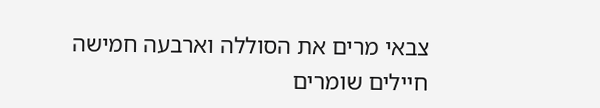צבאי מרים את הסוללה וארבעה חמישה חיילים שומרים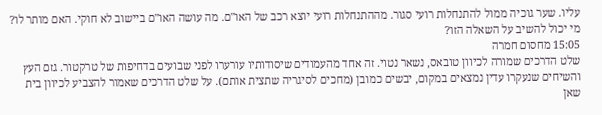עליו. שער גוכיה ממול להתנחלות רועי סגור. מההתנחלות רועי יוצא רכב של האו"ם. מה עושה האו"ם ביישוב לא חוקי. האם מותר לו? מי יכול להשיב על השאלה הזו?
15:05 מחסום חמרה
שלט הדרכים שמורה לכיוון טובאס, נשאר נטוי. זה אחד מהעמודים שיסודותיו עורערו לפני שבועים בדחיפות של טרקטור. גזם העץ והשיחים שנעקרו עדין נמצאים במקום, יבשים כמובן (מחכים לסיגריה שתצית אותם). על שלט הדרכים שאמור להצביע לכיוון בית שאן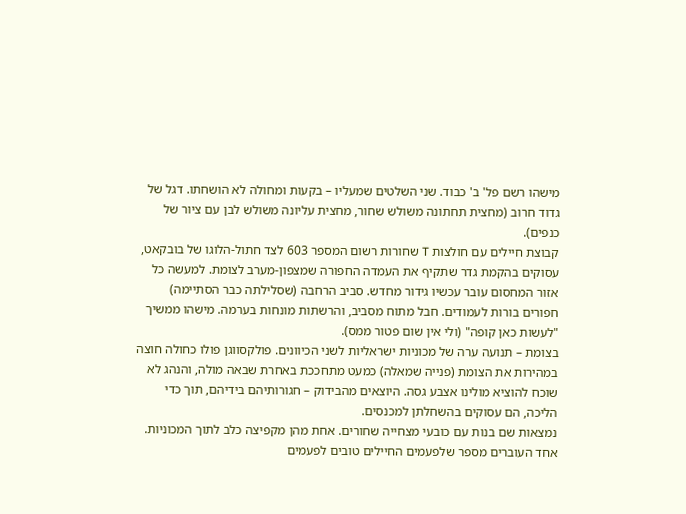מישהו רשם פל' ב' כבוד. שני השלטים שמעליו – בקעות ומחולה לא הושחתו. דגל של גדוד חרוב (מחצית תחתונה משולש שחור, מחצית עליונה משולש לבן עם ציור של כנפים).
קבוצת חיילים עם חולצות T שחורות רשום המספר 603 לצד חתול-הלוגו של בובקאט, עסוקים בהקמת גדר שתקיף את העמדה החפורה שמצפון-מערב לצומת. למעשה כל אזור המחסום עובר עכשיו גידור מחדש. סביב הרחבה (שסלילתה כבר הסתיימה) חפורים בורות לעמודים. חבל מתוח מסביב, והרשתות מונחות בערמה. מישהו ממשיך "לעשות כאן קופה" (ולי אין שום פטור ממס).
בצומת – תנועה ערה של מכוניות ישראליות לשני הכיוונים. פולקסווגן פולו כחולה חוצה במהירות את הצומת (פנייה שמאלה) כמעט מתחככת באחרת שבאה מולה, והנהג לא שוכח להוציא מולינו אצבע גסה. היוצאים מהבידוק – חגורותיהם בידיהם, תוך כדי הליכה, הם עסוקים בהשחלתן למכנסים.
נמצאות שם בנות עם כובעי מצחייה שחורים. אחת מהן מקפיצה כלב לתוך המכוניות. אחד העוברים מספר שלפעמים החיילים טובים לפעמים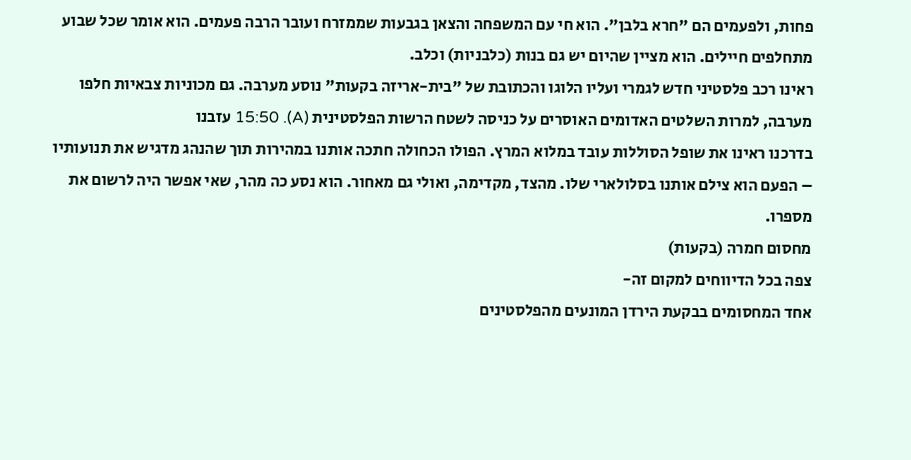פחות, ולפעמים הם "חרא בלבן". הוא חי עם המשפחה והצאן בגבעות שממזרח ועובר הרבה פעמים. הוא אומר שכל שבוע מתחלפים חיילים. הוא מציין שהיום יש גם בנות (כלבניות) וכלב.
ראינו רכב פלסטיני חדש לגמרי ועליו הלוגו והכתובת של "בית-אריזה בקעות" נוסע מערבה. גם מכוניות צבאיות חלפו מערבה, למרות השלטים האדומים האוסרים על כניסה לשטח הרשות הפלסטינית (A). 15:50 עזבנו
בדרכנו ראינו את שופל הסוללות עובד במלוא המרץ. הפולו הכחולה חתכה אותנו במהירות תוך שהנהג מדגיש את תנועותיו – הפעם הוא צילם אותנו בסלולארי שלו. מהצד, מקדימה, ואולי גם מאחור. הוא נסע כה מהר, שאי אפשר היה לרשום את מספרו.
מחסום חמרה (בקעות)
צפה בכל הדיווחים למקום זה-
אחד המחסומים בבקעת הירדן המונעים מהפלסטינים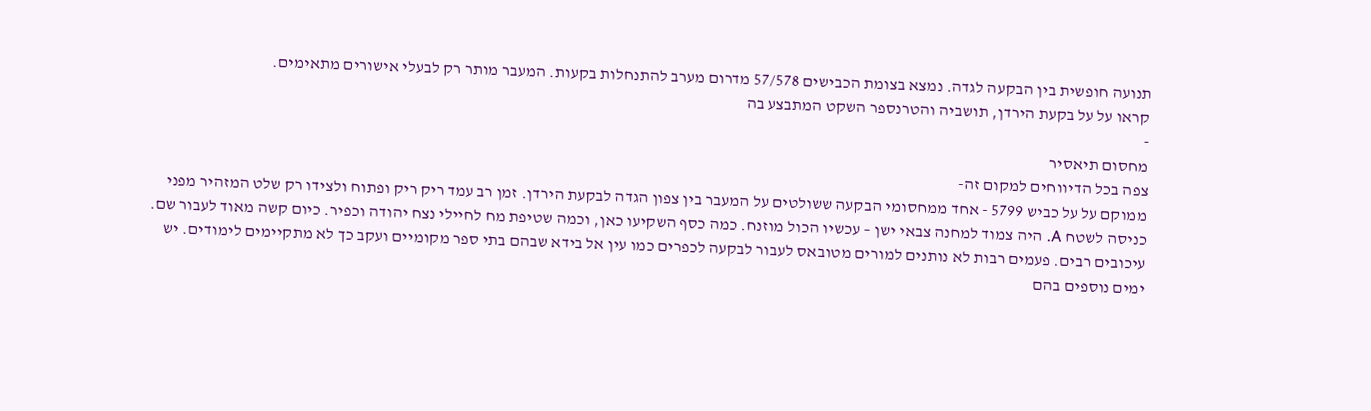תנועה חופשית בין הבקעה לגדה. נמצא בצומת הכבישים 57/578 מדרום מערב להתנחלות בקעות. המעבר מותר רק לבעלי אישורים מתאימים.
קראו על על בקעת הירדן, תושביה והטרנספר השקט המתבצע בה
-
מחסום תיאסיר
צפה בכל הדיווחים למקום זה-
ממוקם על על כביש 5799 - אחד ממחסומי הבקעה ששולטים על המעבר בין צפון הגדה לבקעת הירדן. זמן רב עמד ריק ריק ופתוח ולצידו רק שלט המזהיר מפני כניסה לשטח A. היה צמוד למחנה צבאי ישן – עכשיו הכול מוזנח. כמה כסף השקיעו כאן, וכמה שטיפת מח לחיילי נצח יהודה וכפיר. כיום קשה מאוד לעבור שם. עיכובים רבים. פעמים רבות לא נותנים למורים מטובאס לעבור לבקעה לכפרים כמו עין אל בידא שבהם בתי ספר מקומיים ועקב כך לא מתקיימים לימודים. יש ימים נוספים בהם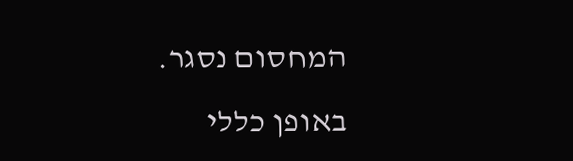המחסום נסגר. באופן כללי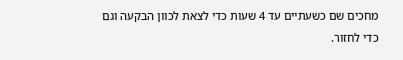מחכים שם כשעתיים עד 4 שעות כדי לצאת לכוון הבקעה וגם כדי לחזור.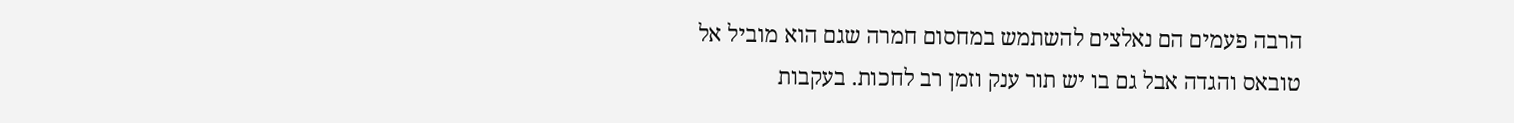הרבה פעמים הם נאלצים להשתמש במחסום חמרה שגם הוא מוביל אל טובאס והגדה אבל גם בו יש תור ענק וזמן רב לחכות. בעקבות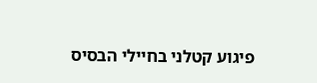פיגוע קטלני בחיילי הבסיס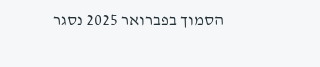הסמוך בפברואר 2025 נסגר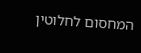המחסום לחלוטין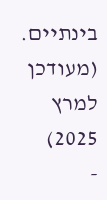בינתיים. (מעודכן למרץ 2025)
-